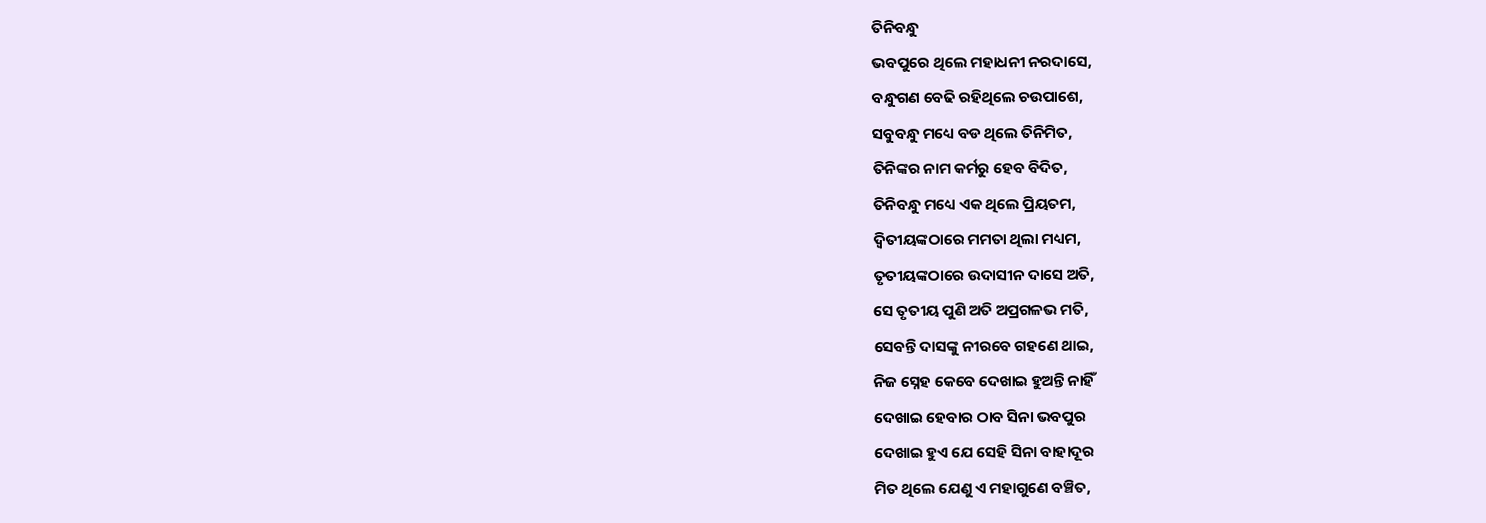ତିନିବନ୍ଧୁ
ଭବପୁରେ ଥିଲେ ମହାଧନୀ ନରଦାସେ,
ବନ୍ଧୁଗଣ ବେଢି ରହିଥିଲେ ଚଉପାଶେ,
ସବୁବନ୍ଧୁ ମଧ୍ୟେ ବଡ ଥିଲେ ତିନିମିତ,
ତିନିଙ୍କର ନାମ କର୍ମରୁ ହେବ ବିଦିତ,
ତିନିବନ୍ଧୁ ମଧ୍ୟେ ଏକ ଥିଲେ ପ୍ରିୟତମ,
ଦ୍ୱିତୀୟଙ୍କଠାରେ ମମତା ଥିଲା ମଧ୍ୟମ,
ତୃତୀୟଙ୍କଠାରେ ଉଦାସୀନ ଦାସେ ଅତି,
ସେ ତୃତୀୟ ପୁଣି ଅତି ଅପ୍ରଗଳଭ ମତି,
ସେବନ୍ତି ଦାସଙ୍କୁ ନୀରବେ ଗହଣେ ଥାଇ,
ନିଜ ସ୍ନେହ କେବେ ଦେଖାଇ ହୁଅନ୍ତି ନାହିଁ
ଦେଖାଇ ହେବାର ଠାବ ସିନା ଭବପୁର
ଦେଖାଇ ହୁଏ ଯେ ସେହି ସିନା ବାହାଦୂର
ମିତ ଥିଲେ ଯେଣୁ ଏ ମହାଗୁଣେ ବଞ୍ଚିତ,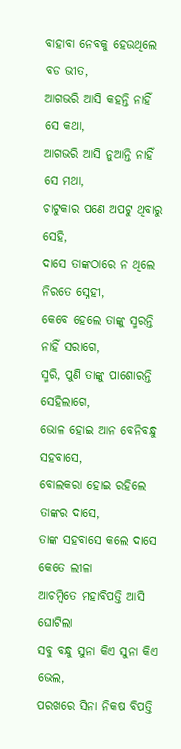ବାହାବା ନେବକୁ ହେଉଥିଲେ ବଡ ଭୀତ,
ଆଗଭରି ଆସି କହନ୍ତି ନାହିଁ ସେ କଥା,
ଆଗଭରି ଆସି ନୁଆନ୍ତି ନାହିଁ ସେ ମଥା,
ଚାଟୁକାର ପଣେ ଅପଟୁ ଥିବାରୁ ସେହି,
ଦାସେ ତାଙ୍କଠାରେ ନ ଥିଲେ ନିରତେ ସ୍ନେହୀ,
କେବେ ହେଲେ ତାଙ୍କୁ ସ୍ମରନ୍ତି ନାହିଁ ସରାଗେ,
ସ୍ମରି, ପୁଣି ତାଙ୍କୁ ପାଶୋରନ୍ତି ସେହିଲାଗେ,
ଭୋଳ ହୋଇ ଆନ ବେନିବନ୍ଧୁ ସହବାସେ,
ବୋଲକରା ହୋଇ ରହିଲେ ତାଙ୍କର ଦାସେ,
ତାଙ୍କ ସହବାସେ କଲେ ଦାସେ କେତେ ଲୀଳା
ଆଚମ୍ବିତେ ମହାବିପତ୍ତି ଆସି ଘୋଟିଲା
ସବୁ ବନ୍ଧୁ ସୁନା କିଏ ସୁନା କିଏ ଭେଲ,
ପରଖରେ ସିନା ନିକଷ ବିପତ୍ତି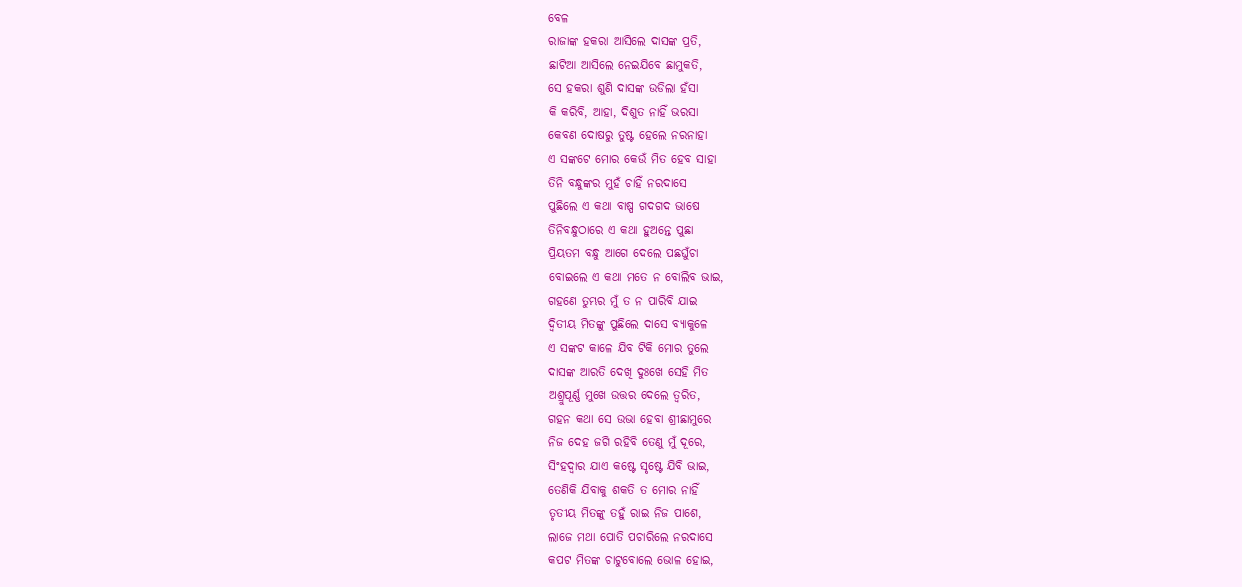ବେଳ
ରାଜାଙ୍କ ହକରା ଆସିଲେ ଦାସଙ୍କ ପ୍ରତି,
ଛାଟିଆ ଆସିଲେ ନେଇଯିବେ ଛାମୁକତି,
ସେ ହକରା ଶୁଣି ଦାସଙ୍କ ଉଡିଲା ହଁସା
କି କରିବି, ଆହା, ଦିଶୁତ ନାହିଁ ଭରସା
କେବଣ ଦୋଷରୁ ତୁଷ୍ଟ ହେଲେ ନରନାହା
ଏ ସଙ୍କଟେ ମୋର କେଉଁ ମିତ ହେବ ସାହା
ତିନି ବନ୍ଧୁଙ୍କର ମୁହଁ ଚାହିଁ ନରଦାସେ
ପୁଛିଲେ ଏ କଥା ବାଷ୍ପ ଗଦଗଦ ଭାଷେ
ତିନିବନ୍ଧୁଠାରେ ଏ କଥା ହୁଅନ୍ତେ ପୁଛା
ପ୍ରିୟତମ ବନ୍ଧୁ ଆଗେ ଦେଲେ ପଛଘୁଁଚା
ବୋଇଲେ ଏ କଥା ମତେ ନ ବୋଲିବ ଭାଇ,
ଗହଣେ ତୁମ୍ଭର ମୁଁ ତ ନ ପାରିବି ଯାଇ
ଦ୍ୱିତୀୟ ମିତଙ୍କୁ ପୁଛିଲେ ଦାସେ ବ୍ୟାକୁଳେ
ଏ ସଙ୍କଟ କାଳେ ଯିବ ଟିକି ମୋର ତୁଲେ
ଦାସଙ୍କ ଆରତି ଦେଖି ଦୁଃଖେ ସେହି ମିତ
ଅଶ୍ରୁପୂର୍ଣ୍ଣ ମୁଖେ ଉତ୍ତର ଦେଲେ ତ୍ୱରିତ,
ଗହନ କଥା ସେ ଉଭା ହେବା ଶ୍ରୀଛାମୁରେ
ନିଜ ଦେହ ଜଗି ରହିବି ତେଣୁ ମୁଁ ଦୂରେ,
ସିଂହଦ୍ୱାର ଯାଏ କଷ୍ଟେ ସୃଷ୍ଟେ ଯିବି ଭାଇ,
ତେଣିକି ଯିବାକୁ ଶକତି ତ ମୋର ନାହିଁ
ତୃତୀୟ ମିତଙ୍କୁ ତହୁଁ ରାଇ ନିଜ ପାଶେ,
ଲାଜେ ମଥା ପୋତି ପଚାରିଲେ ନରଦାସେ
କପଟ ମିତଙ୍କ ଚାଟୁବୋଲେ ଭୋଳ ହୋଇ,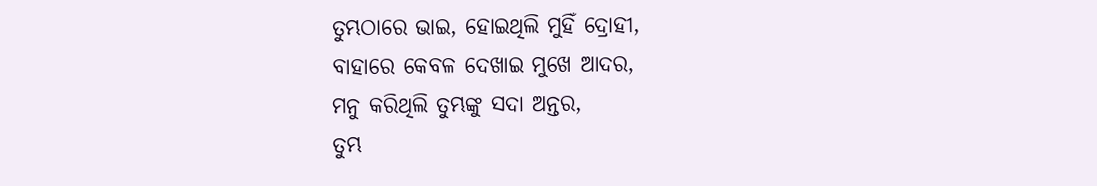ତୁମ୍ଭଠାରେ ଭାଇ, ହୋଇଥିଲି ମୁହିଁ ଦ୍ରୋହୀ,
ବାହାରେ କେବଳ ଦେଖାଇ ମୁଖେ ଆଦର,
ମନୁ କରିଥିଲି ତୁମ୍ଭଙ୍କୁ ସଦା ଅନ୍ତର,
ତୁମ୍ଭ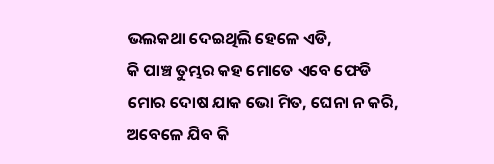ଭଲକଥା ଦେଇଥିଲି ହେଳେ ଏଡି,
କି ପାଞ୍ଚ ତୁମ୍ଭର କହ ମୋତେ ଏବେ ଫେଡି
ମୋର ଦୋଷ ଯାକ ଭୋ ମିତ, ଘେନା ନ କରି,
ଅବେଳେ ଯିବ କି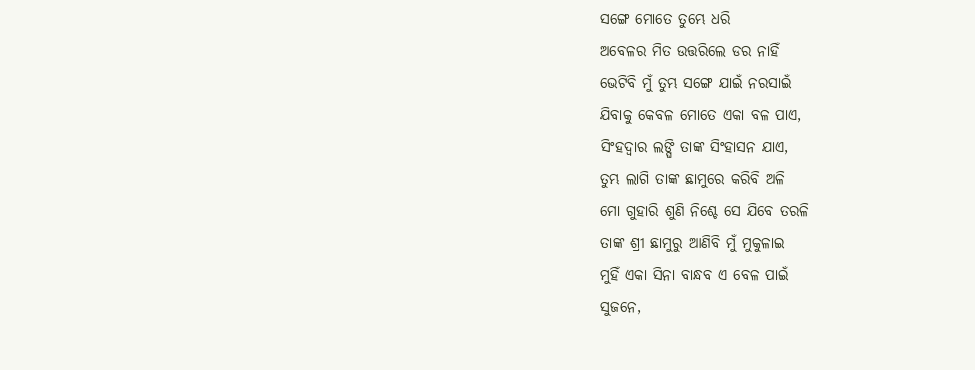ସଙ୍ଗେ ମୋତେ ତୁମ୍ଭେ ଧରି
ଅବେଳର ମିତ ଉତ୍ତରିଲେ ଡର ନାହିଁ
ଭେଟିବି ମୁଁ ତୁମ୍ଭ ସଙ୍ଗେ ଯାଇଁ ନରସାଇଁ
ଯିବାକୁ କେବଳ ମୋତେ ଏକା ବଳ ପାଏ,
ସିଂହଦ୍ୱାର ଲଙ୍ଘି ତାଙ୍କ ସିଂହାସନ ଯାଏ,
ତୁମ୍ଭ ଲାଗି ତାଙ୍କ ଛାମୁରେ କରିବି ଅଳି
ମୋ ଗୁହାରି ଶୁଣି ନିଶ୍ଚେ ସେ ଯିବେ ତରଳି
ତାଙ୍କ ଶ୍ରୀ ଛାମୁରୁ ଆଣିବି ମୁଁ ମୁକୁଳାଇ
ମୁହିଁ ଏକା ସିନା ବାନ୍ଧବ ଏ ବେଳ ପାଇଁ
ସୁଜନେ,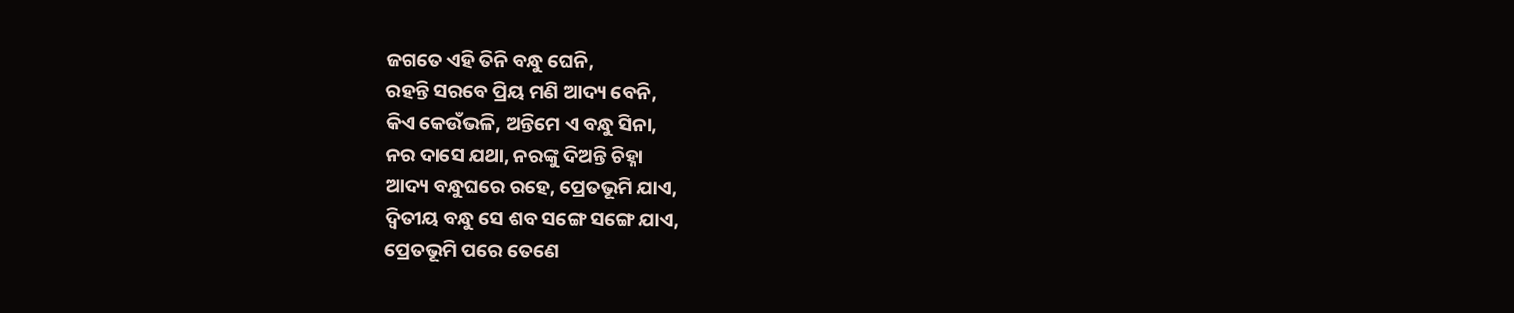ଜଗତେ ଏହି ତିନି ବନ୍ଧୁ ଘେନି,
ରହନ୍ତି ସରବେ ପ୍ରିୟ ମଣି ଆଦ୍ୟ ବେନି,
କିଏ କେଉଁଭଳି, ଅନ୍ତିମେ ଏ ବନ୍ଧୁ ସିନା,
ନର ଦାସେ ଯଥା, ନରଙ୍କୁ ଦିଅନ୍ତି ଚିହ୍ନା
ଆଦ୍ୟ ବନ୍ଧୁଘରେ ରହେ, ପ୍ରେତଭୂମି ଯାଏ,
ଦ୍ୱିତୀୟ ବନ୍ଧୁ ସେ ଶବ ସଙ୍ଗେ ସଙ୍ଗେ ଯାଏ,
ପ୍ରେତଭୂମି ପରେ ତେଣେ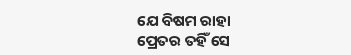ଯେ ବିଷମ ରାହା
ପ୍ରେତର ତହିଁ ସେ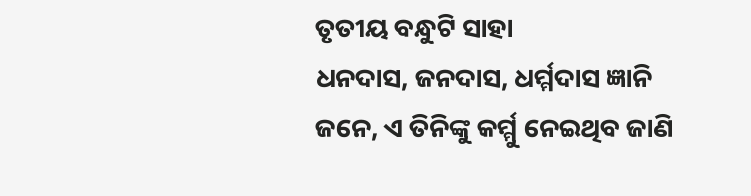ତୃତୀୟ ବନ୍ଧୁଟି ସାହା
ଧନଦାସ, ଜନଦାସ, ଧର୍ମ୍ମଦାସ ଜ୍ଞାନି
ଜନେ, ଏ ତିନିଙ୍କୁ କର୍ମ୍ମୁ ନେଇଥିବ ଜାଣି